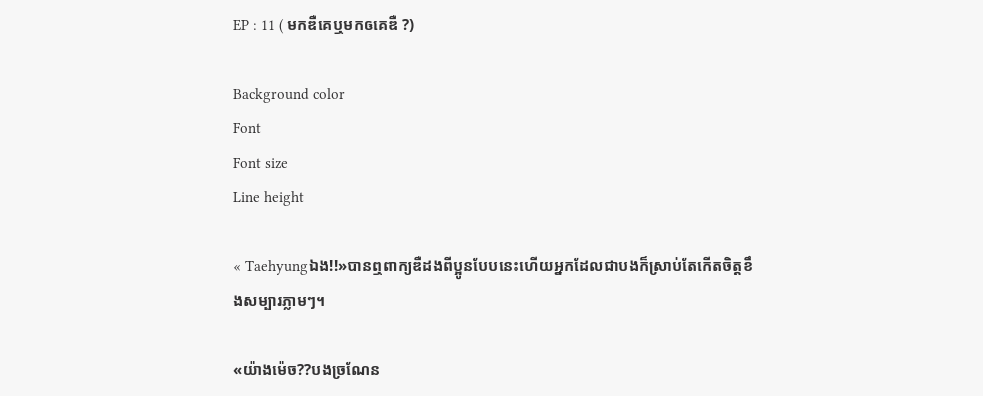EP : 11 ( មកឌឺគេឬមកឲគេឌឺ ?)

Background color
Font
Font size
Line height

« Taehyungឯង!!»បានឮពាក្យឌឺដងពីប្អូនបែបនេះហើយអ្នកដែលជាបងក៏ស្រាប់តែកើតចិត្តខឹងសម្បារភ្លាមៗ។

«យ៉ាងម៉េច??បងច្រណែន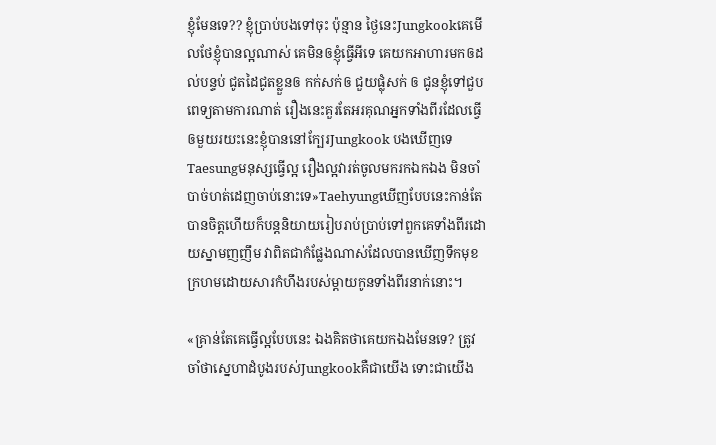ខ្ញុំមែនទេ?? ខ្ញុំប្រាប់បងទៅចុះ ប៉ុន្មាន ថ្ងៃនេះJungkookគេមើលថែខ្ញុំបានល្អណាស់ គេមិនឲខ្ញុំធ្វើអីទេ គេយកអាហារមកឲដល់បន្ទប់ ជូតដៃជូតខ្លួនឲ កក់សក់ឲ ជួយផ្លុំសក់ ឲ ជូនខ្ញុំទៅជួបពេទ្យតាមការណាត់ រឿងនេះគួរតែអរគុណអ្នកទាំងពីរដែលធ្វើឲមួយរយះនេះខ្ញុំបាននៅក្បែរJungkook បងឃើញទេ Taesungមនុស្សធ្វើល្អ រឿងល្អវារត់ចូលមករកឯកឯង មិនចាំបាច់ហត់ដេញចាប់នោះទេ»Taehyungឃើញបែបនេះកាន់តែបានចិត្តហើយក៏បន្តនិយាយរៀបរាប់ប្រាប់ទៅពួកគេទាំងពីរដោយស្នាមញញឹម វាពិតជាកំផ្លែងណាស់ដែលបានឃើញទឹកមុខ ក្រហមដោយសារកំហឹងរបស់ម្តាយកូនទាំងពីរនាក់នោះ។

«គ្រាន់តែគេធ្វើល្អបែបនេះ ឯងគិតថាគេយកឯងមែនទេ? ត្រូវចាំថាស្នេហាដំបូងរបស់Jungkookគឺជាយើង ទោះជាយើង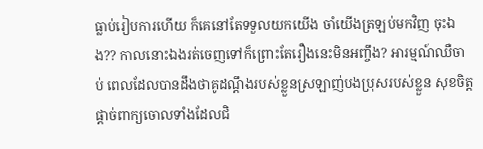ធ្លាប់រៀបការហើយ ក៏គេនៅតែទទួលយកយើង ចាំយើងត្រឡប់មកវិញ ចុះឯង?? កាលនោះឯងរត់ចេញទៅក៏ព្រោះតែរឿងនេះមិនអញ្ចឹង? អារម្មណ៍ឈឺចាប់ ពេលដែលបានដឹងថាគូដណ្តឹងរបស់ខ្លួនស្រឡាញ់បងប្រុសរបស់ខ្លួន សុខចិត្តផ្តាច់ពាក្យចោលទាំងដែលជិ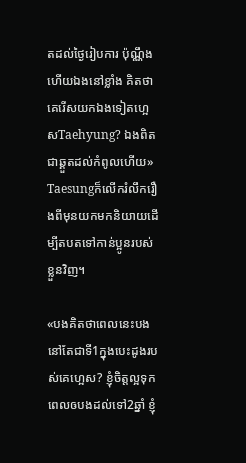តដល់ថ្ងៃរៀបការ ប៉ុណ្ណឹងហើយឯងនៅខ្លាំង គិតថាគេរើសយកឯងទៀតហ្អេសTaehyung? ឯងពិតជាឆ្គួតដល់កំពូលហើយ» Taesungក៏លើករំលឹករឿងពីមុនយកមកនិយាយដើម្បីតបតទៅកាន់ប្អូនរបស់ខ្លួនវិញ។

«បងគិតថាពេលនេះបងនៅតែជាទី1ក្នុងបេះដូងរបស់គេហ្អេស? ខ្ញុំចិត្តល្អទុកពេលឲបងដល់ទៅ2ឆ្នាំ ខ្ញុំ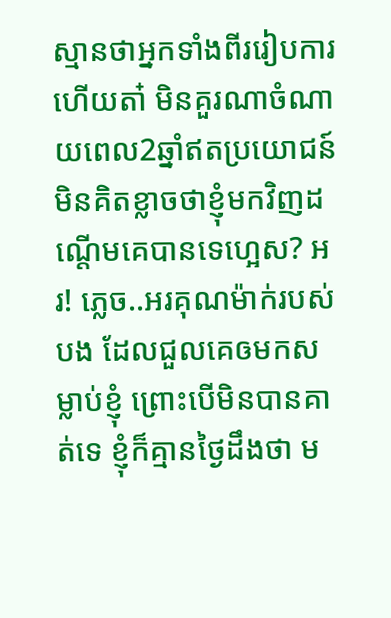ស្មានថាអ្នកទាំងពីររៀបការហើយតា៎ មិនគួរណាចំណាយពេល2ឆ្នាំឥតប្រយោជន៍ មិនគិតខ្លាចថាខ្ញុំមកវិញដណ្តើមគេបានទេហ្អេស? អរ! ភ្លេច..អរគុណម៉ាក់របស់បង ដែលជួលគេឲមកសម្លាប់ខ្ញុំ ព្រោះបើមិនបានគាត់ទេ ខ្ញុំក៏គ្មានថ្ងៃដឹងថា ម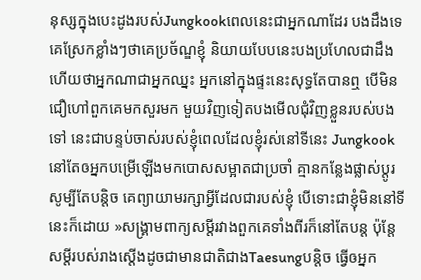នុស្សក្នុងបេះដូងរបស់Jungkookពេលនេះជាអ្នកណាដែរ បងដឹងទេ គេស្រែកខ្លាំងៗថាគេប្រច័ណ្ឌខ្ញុំ និយាយបែបនេះបងប្រហែលជាដឹងហើយថាអ្នកណាជាអ្នកឈ្នះ អ្នកនៅក្នុងផ្ទះនេះសុទ្ធតែបានឮ បើមិនជឿហៅពួកគេមកសួរមក មួយវិញទៀតបងមើលជុំវិញខ្លួនរបស់បងទៅ នេះជាបន្ទប់ចាស់របស់ខ្ញុំពេលដែលខ្ញុំរស់នៅទីនេះ Jungkookនៅតែឲអ្នកបម្រើឡើងមកបោសសម្អាតជាប្រចាំ គ្មានកន្លែងផ្លាស់ប្តូរសូម្បីតែបន្តិច គេព្យាយាមរក្សាអ្វីដែលជារបស់ខ្ញុំ បើទោះជាខ្ញុំមិននៅទីនេះក៏ដោយ »សង្គ្រាមពាក្យសម្តីរវាងពួកគេទាំងពីរក៏នៅតែបន្ត ប៉ុន្តែសម្តីរបស់រាងស្តើងដូចជាមានជាតិជាងTaesungបន្តិច ធ្វើឲអ្នក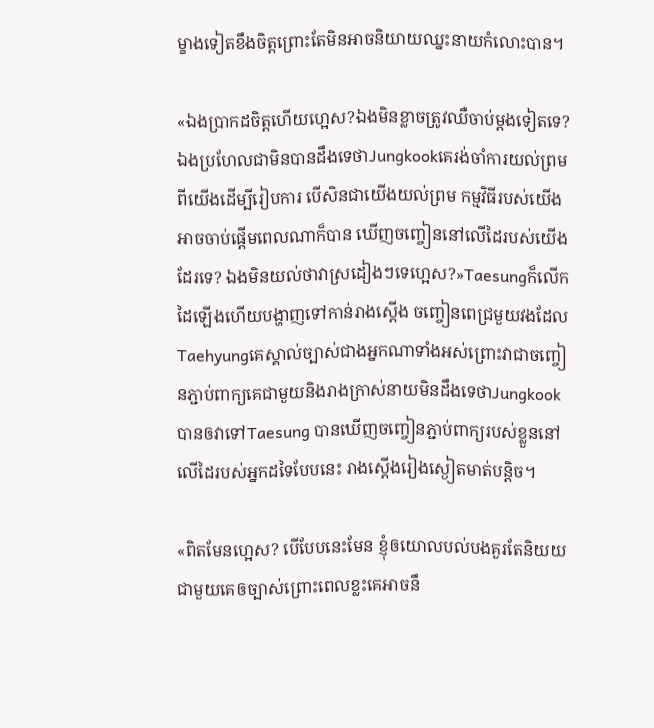ម្ខាងទៀតខឹងចិត្តព្រោះតែមិនអាចនិយាយឈ្នះនាយកំលោះបាន។

«ឯងប្រាកដចិត្តហើយហ្អេស?ឯងមិនខ្លាចត្រូវឈឺចាប់ម្តងទៀតទេ? ឯងប្រហែលជាមិនបានដឹងទេថាJungkookគេរង់ចាំការយល់ព្រមពីយើងដើម្បីរៀបការ បើសិនជាយើងយល់ព្រម កម្មវិធីរបស់យើងអាចចាប់ផ្តើមពេលណាក៏បាន ឃើញចញ្ចៀននៅលើដៃរបស់យើងដែរទេ? ឯងមិនយល់ថាវាស្រដៀងៗទេហ្អេស?»Taesungក៏លើកដៃឡើងហើយបង្ហាញទៅកាន់រាងស្តើង ចញ្ចៀនពេជ្រមួយវងដែលTaehyungគេស្គាល់ច្បាស់ជាងអ្នកណាទាំងអស់ព្រោះវាជាចញ្ចៀនភ្ជាប់ពាក្យគេជាមួយនិងរាងក្រាស់នាយមិនដឹងទេថាJungkookបានឲវាទៅTaesung បានឃើញចញ្ចៀនភ្ជាប់ពាក្យរបស់ខ្លួននៅលើដៃរបស់អ្នកដទៃបែបនេះ រាងស្តើងរៀងស្ងៀតមាត់បន្តិច។

«ពិតមែនហ្អេស? បើបែបនេះមែន ខ្ញុំឲយោលបល់បងគួរតែនិយយជាមួយគេឲច្បាស់ព្រោះពេលខ្លះគេអាចនឹ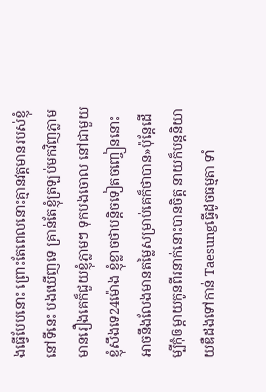ងធ្វើបែបនោះ ព្រោះតែពេលនោះគ្មានវត្តមានរបស់ខ្ញុំនៅទីនេះ បងឃើញទេ គ្រាន់តែខ្ញុំត្រឡប់មកវិញភ្លាម មានរឿងគេក៏ជួយខ្ញុំភ្លាមៗ ទុកបងចោល នៅជាមួយខ្ញុំសឹងទេ24ម៉ោង ខ្ញុំខ្លាចថាបន្តិចទៀតចញ្ចៀននោះអាចនឹងលែងមានតម្លៃសម្រាប់គេក៏ថាបាន»ប៉ុន្តែដើម្បីកុំឲម្តាយកូនពីរនាក់នោះបានចិត្ត នាយក៏បន្តនិយាយឌឺដងទៅកាន់ Taesungធ្វើដូចធម្មតា ទាំ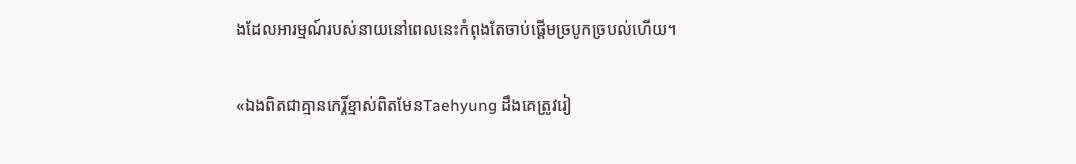ងដែលអារម្មណ៍របស់នាយនៅពេលនេះកំពុងតែចាប់ផ្តើមច្របូកច្របល់ហើយ។

«ឯងពិតជាគ្មានកេរ្តិ៍ខ្មាស់ពិតមែនTaehyung ដឹងគេត្រូវរៀ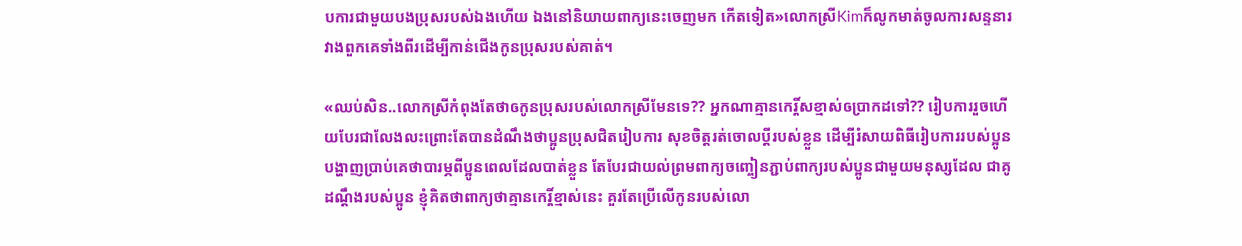បការជាមួយបងប្រុសរបស់ឯងហើយ ឯងនៅនិយាយពាក្យនេះចេញមក កើតទៀត»លោកស្រីKimក៏លូកមាត់ចូលការសន្ទនារវាងពួកគេទាំងពីរដើម្បីកាន់ជើងកូនប្រុសរបស់គាត់។

«ឈប់សិន..លោកស្រីកំពុងតែថាឲកូនប្រុសរបស់លោកស្រីមែនទេ?? អ្នកណាគ្មានកេរ្តិ៍សខ្មាស់ឲប្រាកដទៅ?? រៀបការរួចហើយបែរជាលែងលះព្រោះតែបានដំណឹងថាប្អូនប្រុសជិតរៀបការ សុខចិត្តរត់ចោលប្តីរបស់ខ្លួន ដើម្បីរំសាយពិធីរៀបការរបស់ប្អូន បង្ហាញប្រាប់គេថាបារម្ភពីប្អូនពេលដែលបាត់ខ្លួន តែបែរជាយល់ព្រមពាក្យចញ្ចៀនភ្ជាប់ពាក្យរបស់ប្អូនជាមួយមនុស្សដែល ជាគូដណ្តឹងរបស់ប្អូន ខ្ញុំគិតថាពាក្យថាគ្មានកេរ្តិ៍ខ្មាស់នេះ គួរតែប្រើលើកូនរបស់លោ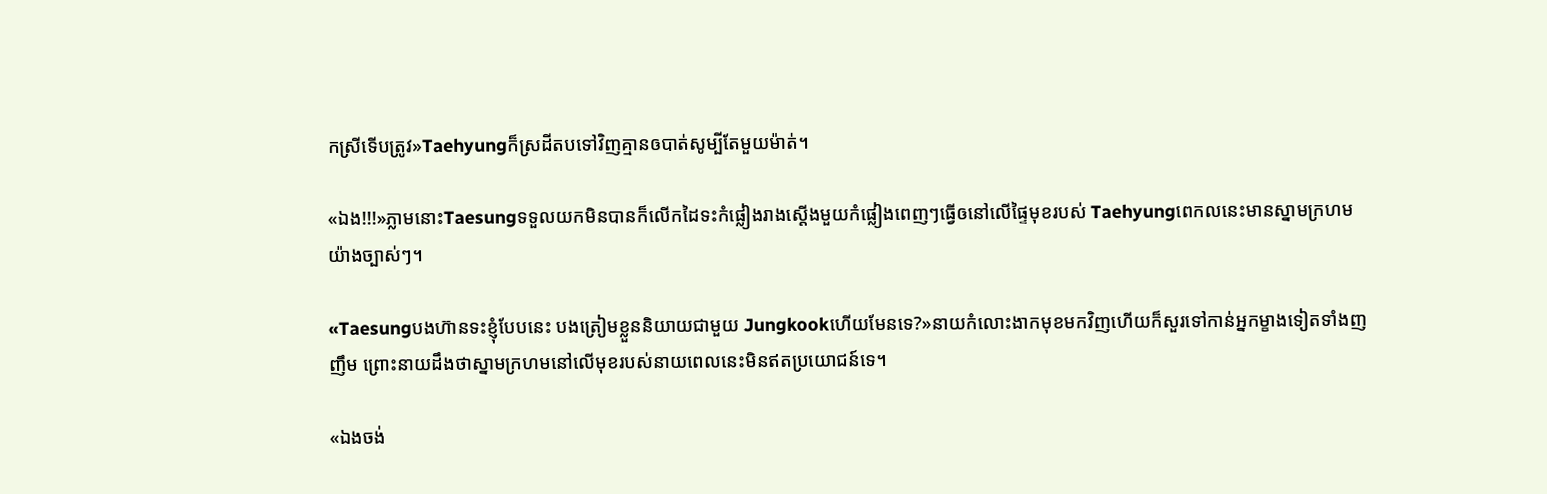កស្រីទើបត្រូវ»Taehyungក៏ស្រដីតបទៅវិញគ្មានឲបាត់សូម្បីតែមួយម៉ាត់។

«ឯង!!!»ភ្លាមនោះTaesungទទួលយកមិនបានក៏លើកដៃទះកំផ្លៀងរាងស្តើងមួយកំផ្លៀងពេញៗធ្វើឲនៅលើផ្ទៃមុខរបស់ Taehyungពេកលនេះមានស្នាមក្រហមយ៉ាងច្បាស់ៗ។

«Taesungបងហ៊ានទះខ្ញុំបែបនេះ បងត្រៀមខ្លួននិយាយជាមួយ Jungkookហើយមែនទេ?»នាយកំលោះងាកមុខមកវិញហើយក៏សួរទៅកាន់អ្នកម្ខាងទៀតទាំងញញឹម ព្រោះនាយដឹងថាស្នាមក្រហមនៅលើមុខរបស់នាយពេលនេះមិនឥតប្រយោជន៍ទេ។

«ឯងចង់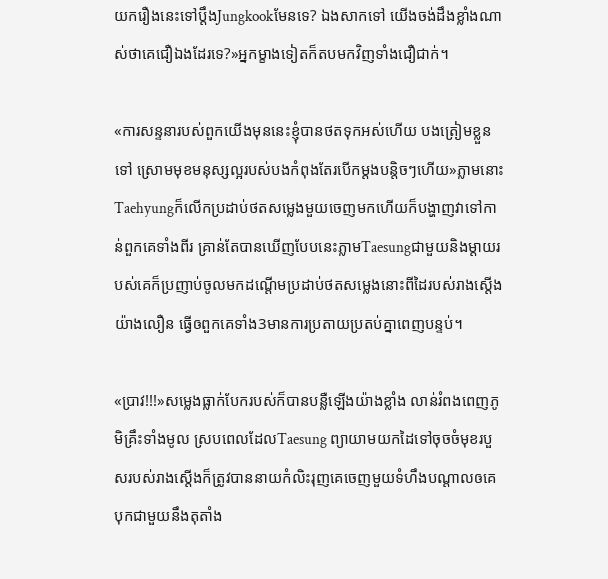យករឿងនេះទៅប្តឹងJungkookមែនទេ? ឯងសាកទៅ យើងចង់ដឹងខ្លាំងណាស់ថាគេជឿឯងដែរទេ?»អ្នកម្ខាងទៀតក៏តបមកវិញទាំងជឿជាក់។

«ការសន្ទនារបស់ពួកយើងមុននេះខ្ញុំបានថតទុកអស់ហើយ បងត្រៀមខ្លួនទៅ ស្រោមមុខមនុស្សល្អរបស់បងកំពុងតែរបើកម្តងបន្តិចៗហើយ»ភ្លាមនោះTaehyungក៏លើកប្រដាប់ថតសម្លេងមួយចេញមកហើយក៏បង្ហាញវាទៅកាន់ពួកគេទាំងពីរ គ្រាន់តែបានឃើញបែបនេះភ្លាមTaesungជាមួយនិងម្តាយរបស់គេក៏ប្រញាប់ចូលមកដណ្តើមប្រដាប់ថតសម្លេងនោះពីដៃរបស់រាងស្តើងយ៉ាងលឿន ធ្វើឲពួកគេទាំង3មានការប្រតាយប្រតប់គ្នាពេញបន្ទប់។

«ប្រាវ!!!»សម្លេងធ្លាក់បែករបស់ក៏បានបន្លឺឡើងយ៉ាងខ្លាំង លាន់រំពងពេញភូមិគ្រឹះទាំងមូល ស្របពេលដែលTaesung ព្យាយាមយកដៃទៅចុចចំមុខរបួសរបស់រាងស្តើងក៏ត្រូវបាននាយកំលិះរុញគេចេញមួយទំហឹងបណ្តាលឲគេបុកជាមួយនឹងតុតាំង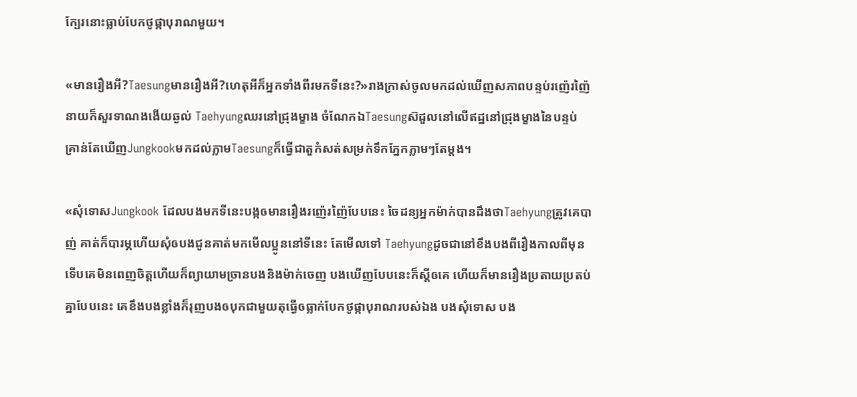ក្បែរនោះធ្លាប់បែកថូផ្កាបុរាណមួយ។

«មានរឿងអី?Taesungមានរឿងអី?ហេតុអីក៏អ្នកទាំងពីរមកទីនេះ?»រាងក្រាស់ចូលមកដល់ឃើញសភាពបន្ទប់រញ៉េរញ៉ៃនាយក៏សួរទាណងងើយឆ្ងល់ Taehyungឈរនៅជ្រុងម្ខាង ចំណែកឯTaesungស៊ដួលនៅលើឥដ្ឋនៅជ្រុងម្ខាងនៃបន្ទប់ គ្រាន់តែឃើញJungkookមកដល់ភ្លាមTaesungក៏ធ្វើជាតួកំសត់សម្រក់ទឹកភ្នែកភ្លាមៗតែម្តង។

«សុំទោសJungkook ដែលបងមកទីនេះបង្កឲមានរឿងរញ៉េរញ៉ៃបែបនេះ ចៃដន្យអ្នកម៉ាក់បានដឹងថាTaehyungត្រូវគេបាញ់ គាត់ក៏បារម្ភហើយសុំឲបងជូនគាត់មកមើលប្អូននៅទីនេះ តែមើលទៅ Taehyungដូចជានៅខឹងបងពីរឿងកាលពីមុនទើបគេមិនពេញចិត្តហើយក៏ព្យាយាមច្រានបងនិងម៉ាក់ចេញ បងឃើញបែបនេះក៏ស្តីឲគេ ហើយក៏មានរឿងប្រតាយប្រតប់គ្នាបែបនេះ គេខឹងបងខ្លាំងក៏រុញបងឲបុកជាមួយតុធ្វើឲធ្លាក់បែកថូផ្កាបុរាណរបស់ឯង បងសុំទោស បង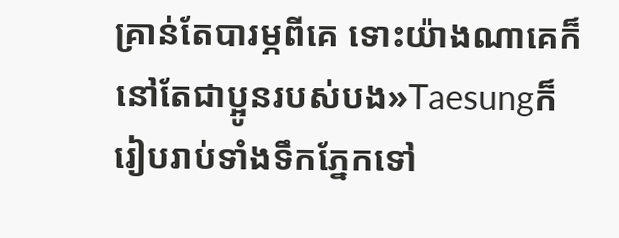គ្រាន់តែបារម្ភពីគេ ទោះយ៉ាងណាគេក៏នៅតែជាប្អូនរបស់បង»Taesungក៏រៀបរាប់ទាំងទឹកភ្នែកទៅ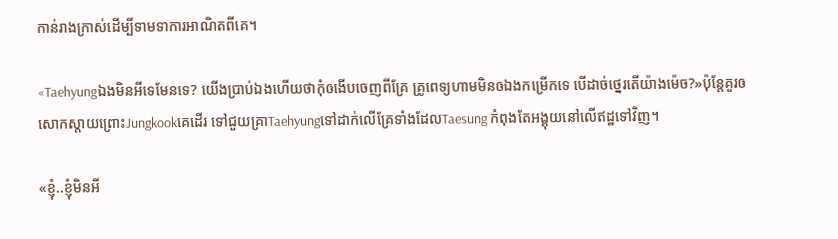កាន់រាងក្រាស់ដើម្បីទាមទាការអាណិតពីគេ។

«Taehyungឯងមិនអីទេមែនទេ? យើងប្រាប់ឯងហើយថាកុំឲងើបចេញពីគ្រែ គ្រូពេទ្យហាមមិនឲឯងកម្រើកទេ បើដាច់ថ្នេរតើយ៉ាងម៉េច?»ប៉ុន្តែគួរឲសោកស្តាយព្រោះJungkookគេដើរ ទៅជួយគ្រាTaehyungទៅដាក់លើគ្រែទាំងដែលTaesung កំពុងតែអង្គុយនៅលើឥដ្ឋទៅវិញ។

«ខ្ញុំ..ខ្ញុំមិនអី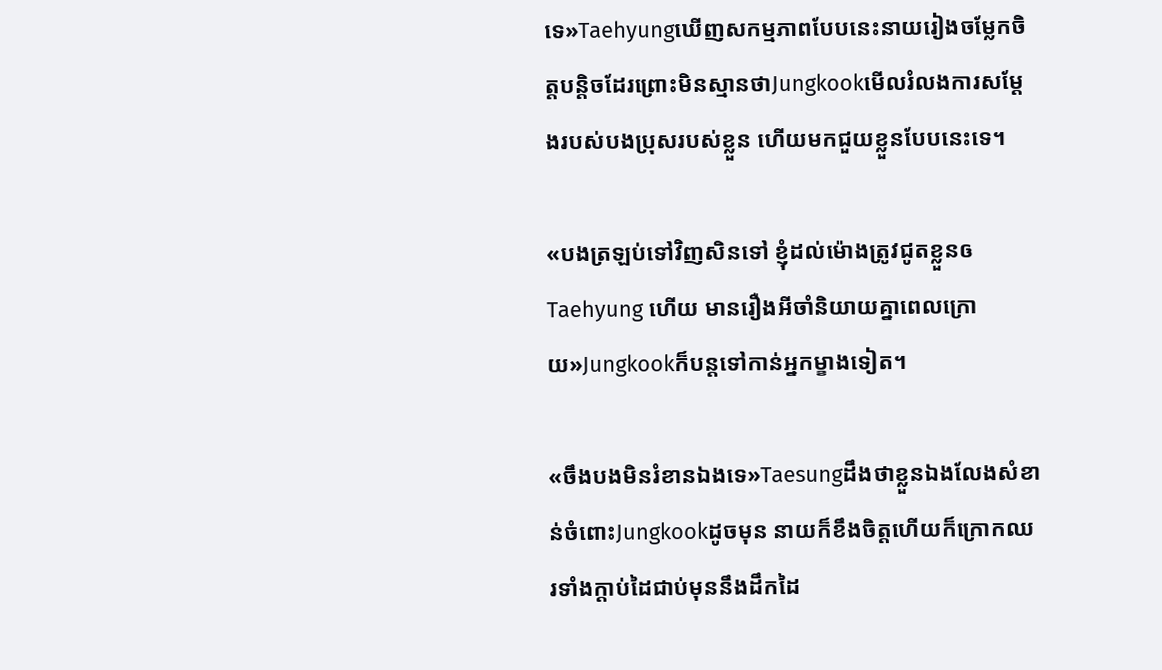ទេ»Taehyungឃើញសកម្មភាពបែបនេះនាយរៀងចម្លែកចិត្តបន្តិចដែរព្រោះមិនស្មានថាJungkookមើលរំលងការសម្តែងរបស់បងប្រុសរបស់ខ្លួន ហើយមកជួយខ្លួនបែបនេះទេ។

«បងត្រឡប់ទៅវិញសិនទៅ ខ្ញុំដល់ម៉ោងត្រូវជូតខ្លួនឲTaehyung ហើយ មានរឿងអីចាំនិយាយគ្នាពេលក្រោយ»Jungkookក៏បន្តទៅកាន់អ្នកម្ខាងទៀត។

«ចឹងបងមិនរំខានឯងទេ»Taesungដឹងថាខ្លួនឯងលែងសំខាន់ចំពោះJungkookដូចមុន នាយក៏ខឹងចិត្តហើយក៏ក្រោកឈរទាំងក្តាប់ដៃជាប់មុននឹងដឹកដៃ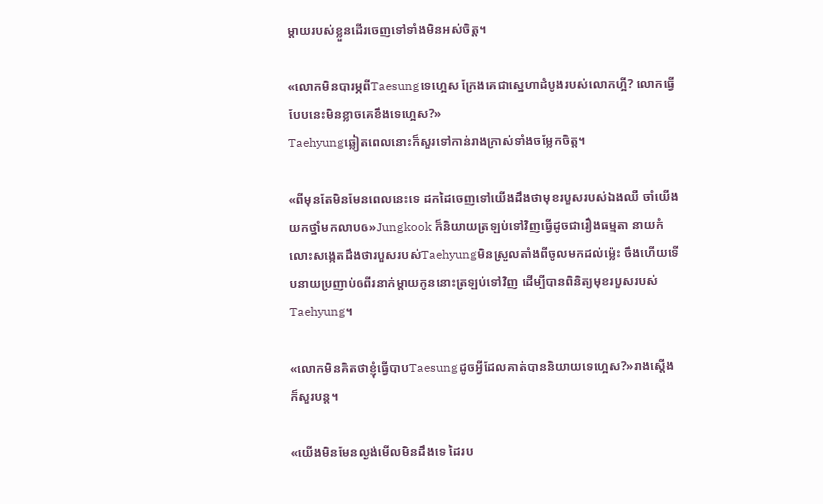ម្តាយរបស់ខ្លួនដើរចេញទៅទាំងមិនអស់ចិត្ត។

«លោកមិនបារម្ភពីTaesungទេហ្អេស ក្រែងគេជាស្នេហាដំបូងរបស់លោកហ្អី? លោកធ្វើបែបនេះមិនខ្លាចគេខឹងទេហ្អេស?»
Taehyungឆ្លៀតពេលនោះក៏សួរទៅកាន់រាងក្រាស់ទាំងចម្លែកចិត្ត។

«ពីមុនតែមិនមែនពេលនេះទេ ដកដៃចេញទៅយើងដឹងថាមុខរបួសរបស់ឯងឈឺ ចាំយើងយកថ្នាំមកលាបឲ»Jungkook ក៏និយាយត្រឡប់ទៅវិញធ្វើដូចជារឿងធម្មតា នាយកំលោះសង្កេតដឹងថារបួសរបស់Taehyungមិនស្រួលតាំងពីចូលមកដល់ម្ល៉េះ ចឹងហើយទើបនាយប្រញាប់ឲពីរនាក់ម្តាយកូននោះត្រឡប់ទៅវិញ ដើម្បីបានពិនិត្យមុខរបួសរបស់Taehyung។

«លោកមិនគិតថាខ្ញុំធ្វើបាបTaesungដូចអ្វីដែលគាត់បាននិយាយទេហ្អេស?»រាងស្តើងក៏សួរបន្ត។

«យើងមិនមែនល្ងង់មើលមិនដឹងទេ ដៃរប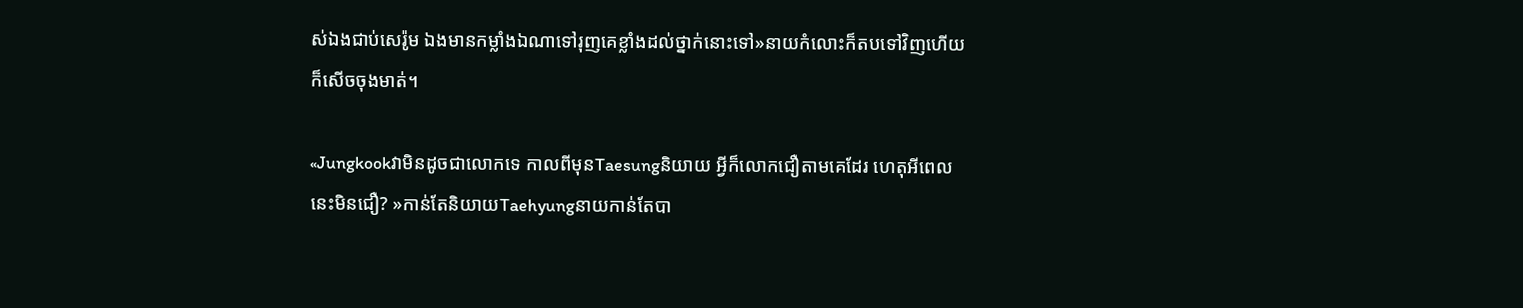ស់ឯងជាប់សេរ៉ូម ឯងមានកម្លាំងឯណាទៅរុញគេខ្លាំងដល់ថ្នាក់នោះទៅ»នាយកំលោះក៏តបទៅវិញហើយក៏សើចចុងមាត់។

«Jungkookវាមិនដូចជាលោកទេ កាលពីមុនTaesungនិយាយ អ្វីក៏លោកជឿតាមគេដែរ ហេតុអីពេលនេះមិនជឿ? »កាន់តែនិយាយTaehyungនាយកាន់តែបា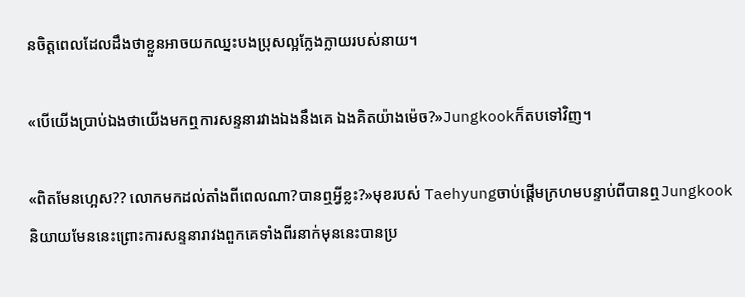នចិត្តពេលដែលដឹងថាខ្លួនអាចយកឈ្នះបងប្រុសល្អក្លែងក្លាយរបស់នាយ។

«បើយើងប្រាប់ឯងថាយើងមកឮការសន្ទនារវាងឯងនឹងគេ ឯងគិតយ៉ាងម៉េច?»Jungkookក៏តបទៅវិញ។

«ពិតមែនហ្អេស?? លោកមកដល់តាំងពីពេលណា?បានឮអ្វីខ្លះ?»មុខរបស់ Taehyungចាប់ផ្តើមក្រហមបន្ទាប់ពីបានឮJungkookនិយាយមែននេះព្រោះការសន្ទនារាវងពួកគេទាំងពីរនាក់មុននេះបានប្រ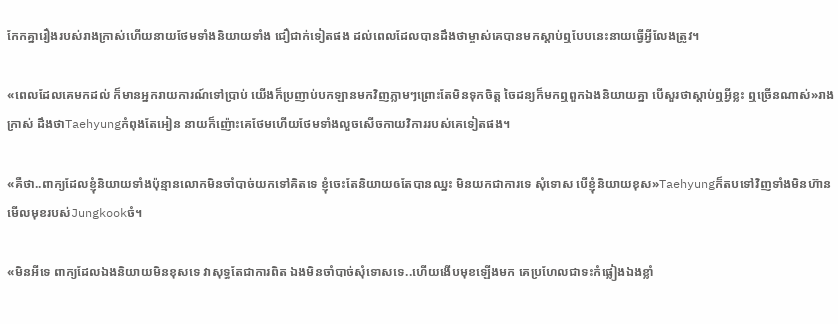កែកគ្នារឿងរបស់រាងក្រាស់ហើយនាយថែមទាំងនិយាយទាំង ជឿជាក់ទៀតផង ដល់ពេលដែលបានដឹងថាម្ចាស់គេបានមកស្តាប់ឮបែបនេះនាយធ្វើអ្វីលែងត្រូវ។

«ពេលដែលគេមកដល់ ក៏មានអ្នករាយការណ៍ទៅប្រាប់ យើងក៏ប្រញាប់បកឡានមកវិញភ្លាមៗព្រោះតែមិនទុកចិត្ត ចៃដន្យក៏មកឮពួកឯងនិយាយគ្នា បើសួរថាស្តាប់ឮអ្វីខ្លះ ឮច្រើនណាស់»រាងក្រាស់ ដឹងថាTaehyungកំពុងតែអៀន នាយក៏ញ៉ោះគេថែមហើយថែមទាំងលួចសើចកាយវិការរបស់គេទៀតផង។

«គឺថា..ពាក្យដែលខ្ញុំនិយាយទាំងប៉ុន្មានលោកមិនចាំបាច់យកទៅគិតទេ ខ្ញុំចេះតែនិយាយឲតែបានឈ្នះ មិនយកជាការទេ សុំទោស បើខ្ញុំនិយាយខុស»Taehyungក៏តបទៅវិញទាំងមិនហ៊ានមើលមុខរបស់Jungkookចំ។

«មិនអីទេ ពាក្យដែលឯងនិយាយមិនខុសទេ វាសុទ្ធតែជាការពិត ឯងមិនចាំបាច់សុំទោសទេ..ហើយងើបមុខឡើងមក គេប្រហែលជាទះកំផ្លៀងឯងខ្លាំ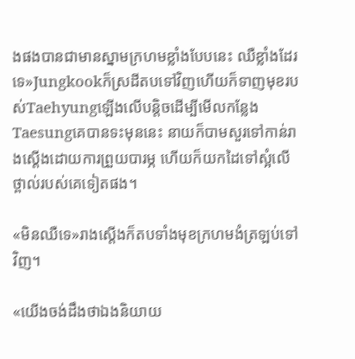ងផងបានជាមានស្នាមក្រហមខ្លាំងបែបនេះ ឈឺខ្លាំងដែរទេ»Jungkookក៏ស្រដីតបទៅវិញហើយក៏ទាញមុខរបស់Taehyungឡើងលើបន្តិចដើម្បីមើលកន្លែងTaesungគេបានទះមុននេះ នាយក៏បាមសួរទៅកាន់រាងស្តើងដោយការព្រួយបារម្ភ ហើយក៏យកដៃទៅស្អំលើថ្ពាល់របស់គេទៀតផង។

«មិនឈឺទេ»រាងស្តើងក៏តបទាំងមុខក្រហមងំត្រឡប់ទៅវិញ។

«យើងចង់ដឹងថាឯងនិយាយ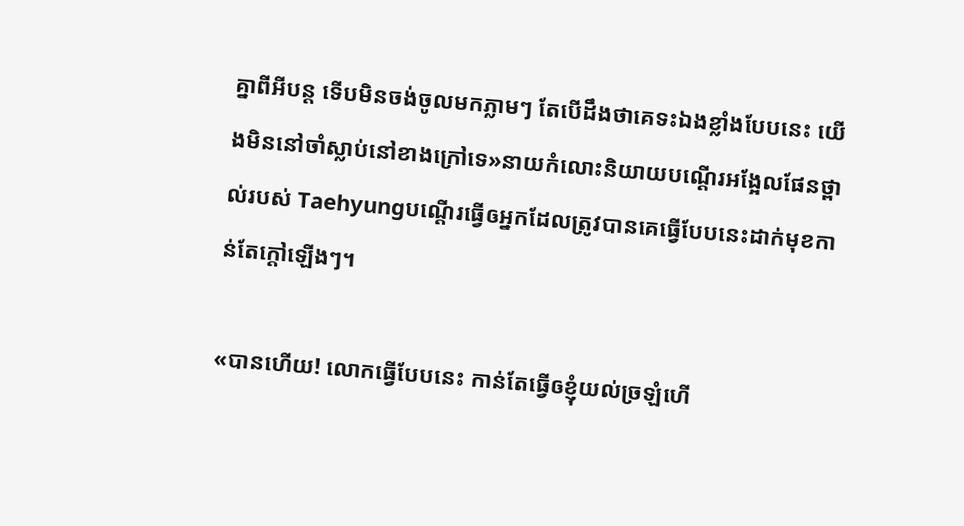គ្នាពីអីបន្ត ទើបមិនចង់ចូលមកភ្លាមៗ តែបើដឹងថាគេទះឯងខ្លាំងបែបនេះ យើងមិននៅចាំស្លាប់នៅខាងក្រៅទេ»នាយកំលោះនិយាយបណ្តើរអង្អែលផែនថ្ពាល់របស់ Taehyungបណ្តើរធ្វើឲអ្នកដែលត្រូវបានគេធ្វើបែបនេះដាក់មុខកាន់តែក្តៅឡើងៗ។

«បានហើយ! លោកធ្វើបែបនេះ កាន់តែធ្វើឲខ្ញុំយល់ច្រឡំហើ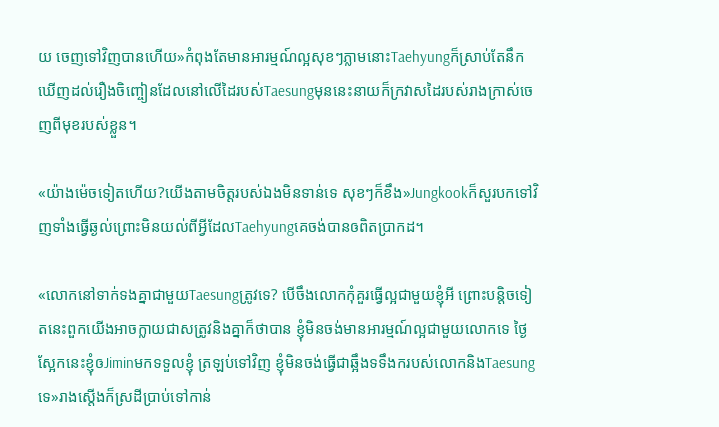យ ចេញទៅវិញបានហើយ»កំពុងតែមានអារម្មណ៍ល្អសុខៗភ្លាមនោះTaehyungក៏ស្រាប់តែនឹកឃើញដល់រឿងចិញ្ចៀនដែលនៅលើដៃរបស់Taesungមុននេះនាយក៏ក្រវាសដៃរបស់រាងក្រាស់ចេញពីមុខរបស់ខ្លួន។

«យ៉ាងម៉េចទៀតហើយ?យើងតាមចិត្តរបស់ឯងមិនទាន់ទេ សុខៗក៏ខឹង»Jungkookក៏សួរបកទៅវិញទាំងធ្វើឆ្ងល់ព្រោះមិនយល់ពីអ្វីដែលTaehyungគេចង់បានឲពិតប្រាកដ។

«លោកនៅទាក់ទងគ្នាជាមួយTaesungត្រូវទេ? បើចឹងលោកកុំគួរធ្វើល្អជាមួយខ្ញុំអី ព្រោះបន្តិចទៀតនេះពួកយើងអាចក្លាយជាសត្រូវនិងគ្នាក៏ថាបាន ខ្ញុំមិនចង់មានអារម្មណ៍ល្អជាមួយលោកទេ ថ្ងៃស្អែកនេះខ្ញុំឲJiminមកទទួលខ្ញុំ ត្រឡប់ទៅវិញ ខ្ញុំមិនចង់ធ្វើជាឆ្អឹងទទឹងករបស់លោកនិងTaesungទេ»រាងស្តើងក៏ស្រដីប្រាប់ទៅកាន់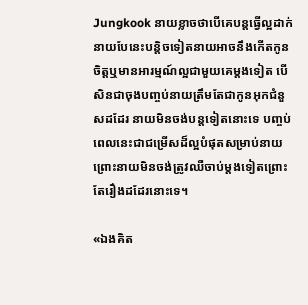Jungkook នាយខ្លាចថាបើគេបន្តធ្វើល្អដាក់នាយបែនេះបន្តិចទៀតនាយអាចនឹងកើតកូនចិត្តឬមានអារម្មណ៍ល្អជាមួយគេម្តងទៀត បើសិនជាចុងបញ្ចប់នាយត្រឹមតែជាកូនអុកជំនួសដដែរ នាយមិនចង់បន្តទៀតនោះទេ បញ្ចប់ពេលនេះជាជម្រើសដ៏ល្អបំផុតសម្រាប់នាយ ព្រោះនាយមិនចង់ត្រូវឈឺចាប់ម្តងទៀតព្រោះតែរឿងដដែរនោះទេ។

«ឯងគិត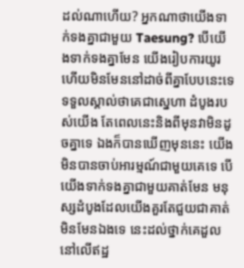ដល់ណាហើយ? អ្នកណាថាយើងទាក់ទងគ្នាជាមួយ Taesung? បើយើងទាក់ទងគ្នាមែន យើងរៀបការយូរហើយមិនមែននៅដាច់ពីគ្នាបែបនេះទេ ទទួលស្គាល់ថាគេជាស្នេហា ដំបូងរបស់យើង តែពេលនេះនិងពីមុនវាមិនដូចគ្នាទេ ឯងក៏បានឃើញមុននេះ យើងមិនបានចាប់អារម្មណ៍ជាមួយគេទេ បើយើងទាក់ទងគ្នាជាមួយគាត់មែន មនុស្សដំបូងដែលយើងគួរតែជួយជាគាត់មិនមែនឯងទេ នេះដល់ថ្នាក់គេដួលនៅលើឥដ្ឋ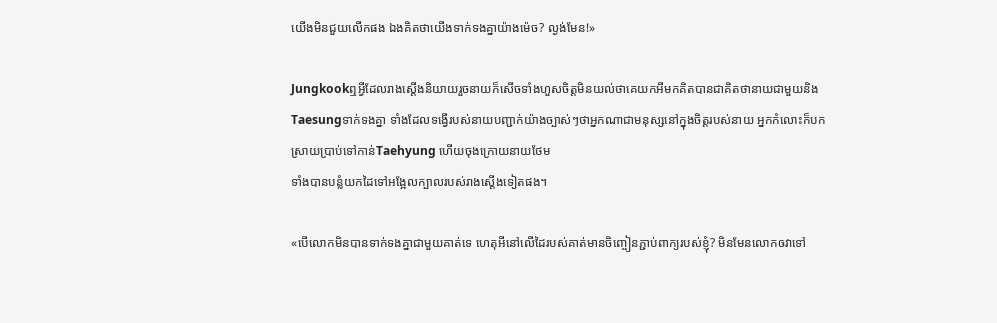យើងមិនជួយលើកផង ឯងគិតថាយើងទាក់ទងគ្នាយ៉ាងម៉េច? ល្ងង់មែន!»

Jungkookឮអ្វីដែលរាងស្តើងនិយាយរួចនាយក៏សើចទាំងហួសចិត្តមិនយល់ថាគេយកអីមកគិតបានជាគិតថានាយជាមួយនិង
Taesungទាក់ទងគ្នា ទាំងដែលទង្វើរបស់នាយបញ្ជាក់យ៉ាងច្បាស់ៗថាអ្នកណាជាមនុស្សនៅក្នុងចិត្តរបស់នាយ អ្នកកំលោះក៏បក
ស្រាយប្រាប់ទៅកាន់Taehyung ហើយចុងក្រោយនាយថែម
ទាំងបានបន្លំយកដៃទៅអង្អែលក្បាលរបស់រាងស្តើងទៀតផង។

«បើលោកមិនបានទាក់ទងគ្នាជាមួយគាត់ទេ ហេតុអីនៅលើដៃរបស់គាត់មានចិញ្ចៀនភ្ជាប់ពាក្យរបស់ខ្ញុំ? មិនមែនលោកឲវាទៅ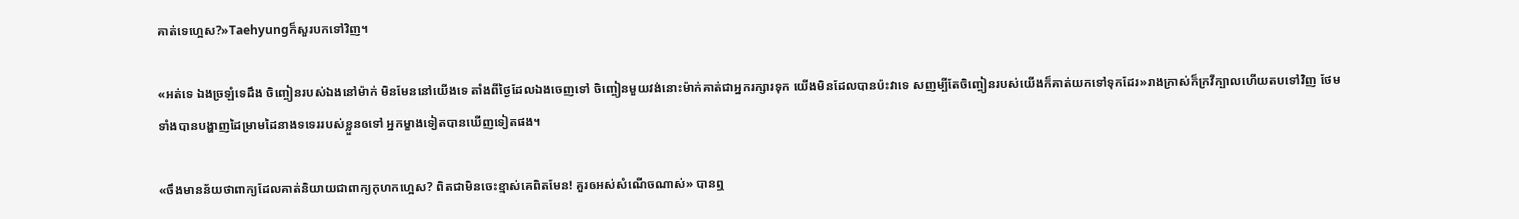គាត់ទេហ្អេស?»Taehyungក៏សួរបកទៅវិញ។

«អត់ទេ ឯងច្រឡំទេដឹង ចិញ្ចៀនរបស់ឯងនៅម៉ាក់ មិនមែននៅយើងទេ តាំងពីថ្ងៃដែលឯងចេញទៅ ចិញ្ចៀនមួយវង់នោះម៉ាក់គាត់ជាអ្នករក្សារទុក យើងមិនដែលបានប៉ះវាទេ សញម្បីតែចិញ្ចៀនរបស់យើងក៏គាត់យកទៅទុកដែរ»រាងក្រាស់ក៏ក្រវីក្បាលហើយតបទៅវិញ ថែមទាំងបានបង្ហាញដៃម្រាមដៃនាងទទេររបស់ខ្លួនឲទៅ អ្នកម្ខាងទៀតបានឃើញទៀតផង។

«ចឹងមានន័យថាពាក្យដែលគាត់និយាយជាពាក្យកុហកហ្អេស? ពិតជាមិនចេះខ្មាស់គេពិតមែន! គួរឲអស់សំណើចណាស់» បានឮ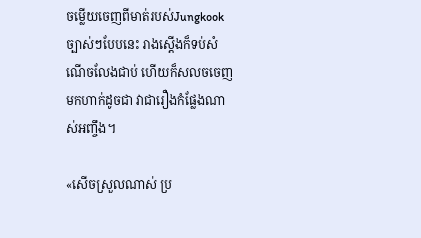ចម្លើយចេញពីមាត់របស់Jungkookច្បាស់ៗបែបនេះ រាងស្តើងក៏ទប់សំណើចលែងជាប់ ហើយក៏សលចចេញមកហាក់ដូចជា វាជារឿងកំផ្លែងណាស់អញ្ចឹង។

«សើចស្រួលណាស់ ប្រ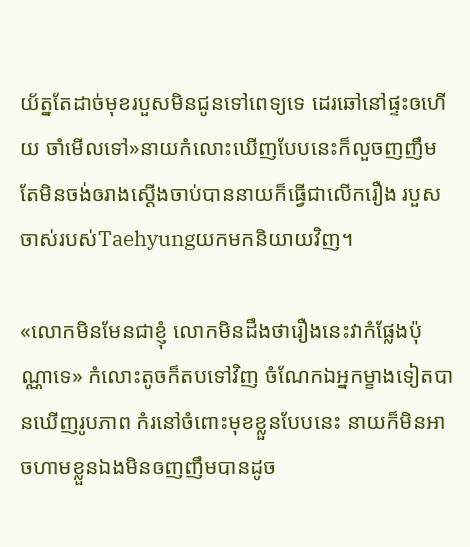យ័ត្នតែដាច់មុខរបួសមិនជូនទៅពេទ្យទេ ដេរឆៅនៅផ្ទះឲហើយ ចាំមើលទៅ»នាយកំលោះឃើញបែបនេះក៏លួចញញឹម តែមិនចង់ឲរាងស្តើងចាប់បាននាយក៏ធ្វើជាលើករឿង របួសចាស់របស់Taehyungយកមកនិយាយវិញ។

«លោកមិនមែនជាខ្ញុំ លោកមិនដឹងថារឿងនេះវាកំផ្លែងប៉ុណ្ណាទេ» កំលោះតូចក៏តបទៅវិញ ចំណែកឯអ្នកម្ខាងទៀតបានឃើញរូបភាព កំរនៅចំពោះមុខខ្លួនបែបនេះ នាយក៏មិនអាចហាមខ្លួនឯងមិនឲញញឹមបានដូច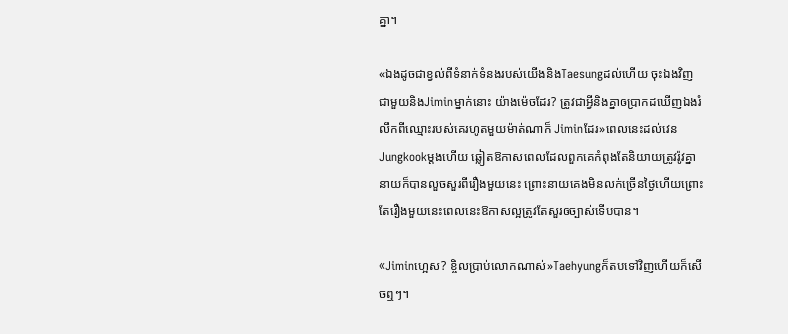គ្នា។

«ឯងដូចជាខ្វល់ពីទំនាក់ទំនងរបស់យើងនិងTaesungដល់ហើយ ចុះឯងវិញ ជាមួយនិងJiminម្នាក់នោះ យ៉ាងម៉េចដែរ? ត្រូវជាអ្វីនិងគ្នាឲប្រាកដឃើញឯងរំលឹកពីឈ្មោះរបស់គេរហូតមួយម៉ាត់ណាក៏ Jiminដែរ»ពេលនេះដល់វេនJungkookម្តងហើយ ឆ្លៀតឱកាសពេលដែលពួកគេកំពុងតែនិយាយត្រូវរ៉ូវគ្នា នាយក៏បានលួចសួរពីរឿងមួយនេះ ព្រោះនាយគេងមិនលក់ច្រើនថ្ងៃហើយព្រោះតែរឿងមួយនេះពេលនេះឱកាសល្អត្រូវតែសួរឲច្បាស់ទើបបាន។

«Jiminហ្អេស? ខ្ចិលប្រាប់លោកណាស់»Taehyungក៏តបទៅវិញហើយក៏សើចឮៗ។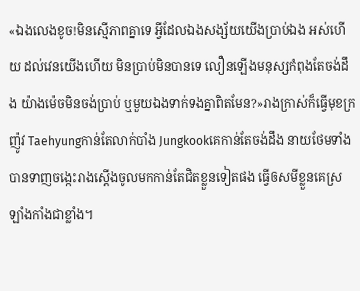«ឯងលេងខូច!មិនស្មើភាពគ្នាទេ អ្វីដែលឯងសង្ស័យយើងប្រាប់ឯង អស់ហើយ ដល់វេនយើងហើយ មិនប្រាប់មិនបានទេ លឿនឡើងមនុស្សកំពុងតែចង់ដឹង យ៉ាងម៉េចមិនចង់ប្រាប់ ឬមួយឯងទាក់ទងគ្នាពិតមែន?»រាងក្រាស់ក៏ធ្វើមុខក្រញ៉ូវ Taehyungកាន់តែលាក់បាំង Jungkookគេកាន់តែចង់ដឹង នាយថែមទាំងបានទាញចង្កេះរាងស្តើងចូលមកកាន់តែជិតខ្លួនទៀតផង ធ្វើឲសមីខ្លួនគេស្រឡាំងកាំងជាខ្លាំង។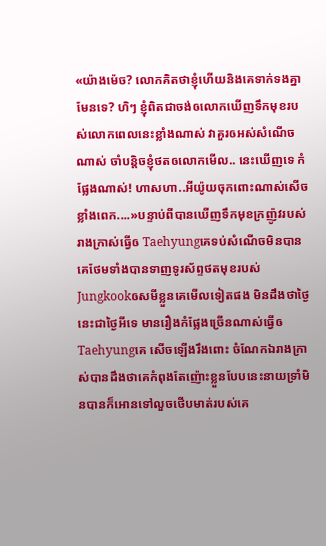«យ៉ាងម៉េច? លោកគិតថាខ្ញុំហើយនិងគេទាក់ទងគ្នាមែនទេ? ហិៗ ខ្ញុំពិតជាចង់ឲលោកឃើញទឹកមុខរបស់លោកពេលនេះខ្លាំងណាស់ វាគួរឲអស់សំណើចណាស់ ចាំបន្តិចខ្ញុំថតឲលោកមើល.. នេះឃើញទេ កំផ្លែងណាស់! ហាសហា..អីយ៉ូយចុកពោះណាស់សើចខ្លាំងពេក....»បន្ទាប់ពីបានឃើញទឹកមុខក្រញ៉ូវរបស់រាងក្រាស់ធ្វើឲ Taehyungគេទប់សំណើចមិនបាន គេថែមទាំងបានទាញទូរស័ព្ទថតមុខរបស់Jungkookឲសមីខ្លួនគេមើលទៀតផង មិនដឹងថាថ្ងៃនេះជាថ្ងៃអីទេ មានរឿងកំផ្លែងច្រើនណាស់ធ្វើឲTaehyungគេ សើចឡើងរឹងពោះ ចំណែកឯរាងក្រាស់បានដឹងថាគេកំពុងតែញ៉ោះខ្លួនបែបនេះនាយទ្រាំមិនបានក៏អោនទៅលួចថើបមាត់របស់គេ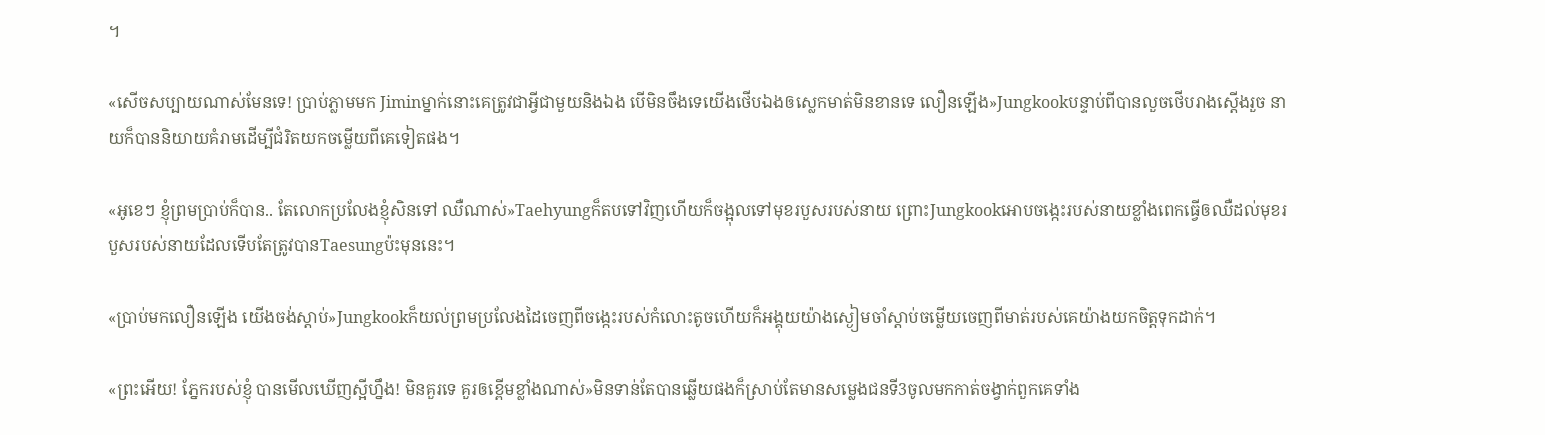។

«សើចសប្បាយណាស់មែនទេ! ប្រាប់ភ្លាមមក Jiminម្នាក់នោះគេត្រូវជាអ្វីជាមួយនិងឯង បើមិនចឹងទេយើងថើបឯងឲស្លេកមាត់មិនខានទេ លឿនឡើង»Jungkookបន្ទាប់ពីបានលួចថើបរាងស្តើងរួច នាយក៏បាននិយាយគំរាមដើម្បីជំរិតយកចម្លើយពីគេទៀតផង។

«អូខេៗ ខ្ញុំព្រមប្រាប់ក៏បាន.. តែលោកប្រលែងខ្ញុំសិនទៅ ឈឺណាស់»Taehyungក៏តបទៅវិញហើយក៏ចង្អុលទៅមុខរបួសរបស់នាយ ព្រោះJungkookអោបចង្កេះរបស់នាយខ្លាំងពេកធ្វើឲឈឺដល់មុខរបួសរបស់នាយដែលទើបតែត្រូវបានTaesungប៉ះមុននេះ។

«ប្រាប់មកលឿនឡើង យើងចង់ស្តាប់»Jungkookក៏យល់ព្រមប្រលែងដៃចេញពីចង្កេះរបស់កំលោះតូចហើយក៏អង្គុយយ៉ាងស្ងៀមចាំស្តាប់ចម្លើយចេញពីមាត់របស់គេយ៉ាងយកចិត្តទុកដាក់។

«ព្រះអើយ! ភ្នែករបស់ខ្ញុំ បានមើលឃើញស្អីហ្នឹង! មិនគួរទេ គួរឲខ្ពើមខ្លាំងណាស់»មិនទាន់តែបានឆ្លើយផងក៏ស្រាប់តែមានសម្លេងជនទី3ចូលមកកាត់ចង្វាក់ពួកគេទាំង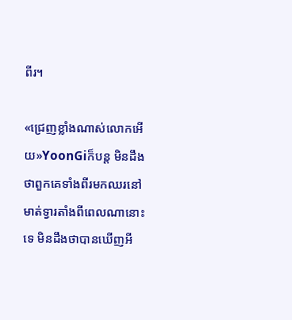ពីរ។

«ជ្រេញខ្លាំងណាស់លោកអើយ»YoonGiក៏បន្ត មិនដឹងថាពួកគេទាំងពីរមកឈរនៅមាត់ទ្វារតាំងពីពេលណានោះទេ មិនដឹងថាបានឃើញអី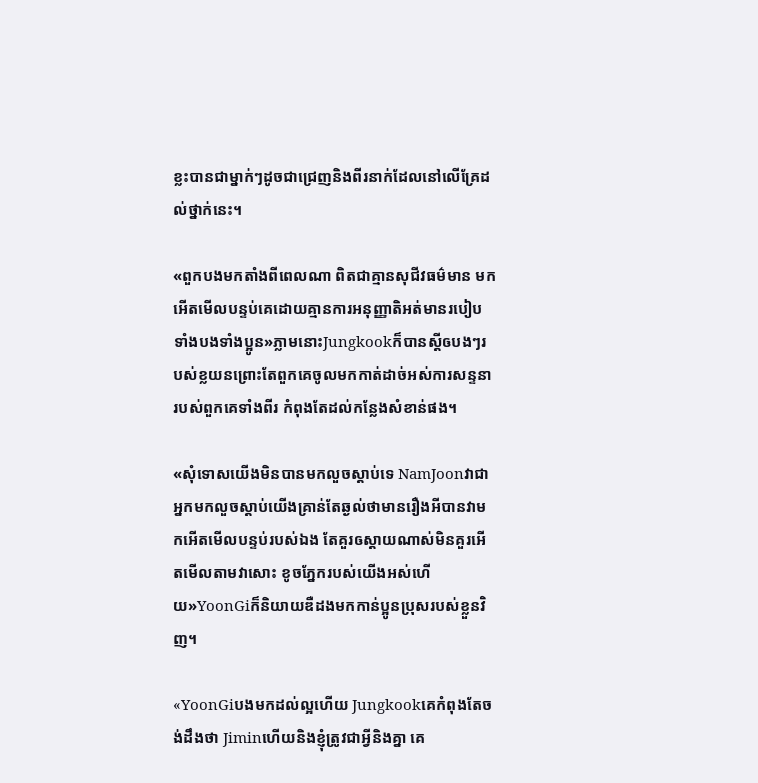ខ្លះបានជាម្នាក់ៗដូចជាជ្រេញនិងពីរនាក់ដែលនៅលើគ្រែដល់ថ្នាក់នេះ។

«ពួកបងមកតាំងពីពេលណា ពិតជាគ្មានសុជីវធម៌មាន មកអើតមើលបន្ទប់គេដោយគ្មានការអនុញ្ញាតិអត់មានរបៀបទាំងបងទាំងប្អូន»ភ្លាមនោះJungkookក៏បានស្តីឲបងៗរបស់ខ្លយនព្រោះតែពួកគេចូលមកកាត់ដាច់អស់ការសន្ទនារបស់ពួកគេទាំងពីរ កំពុងតែដល់កន្លែងសំខាន់ផង។

«សុំទោសយើងមិនបានមកលួចស្តាប់ទេ NamJoonវាជាអ្នកមកលួចស្តាប់យើងគ្រាន់តែឆ្ងល់ថាមានរឿងអីបានវាមកអើតមើលបន្ទប់របស់ឯង តែគួរឲស្តាយណាស់មិនគួរអើតមើលតាមវាសោះ ខូចភ្នែករបស់យើងអស់ហើយ»YoonGiក៏និយាយឌឺដងមកកាន់ប្អូនប្រុសរបស់ខ្លួនវិញ។

«YoonGiបងមកដល់ល្អហើយ Jungkookគេកំពុងតែចង់ដឹងថា Jiminហើយនិងខ្ញុំត្រូវជាអ្វីនិងគ្នា គេ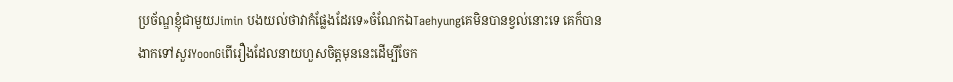ប្រច័ណ្ឌខ្ញុំជាមួយJimin បងយល់ថាវាកំផ្លែងដែរទេ»ចំណែកឯTaehyungគេមិនបានខ្វល់នោះទេ គេក៏បានងាកទៅសួរYoonGiពីរឿងដែលនាយហួសចិត្តមុននេះដើម្បីចែក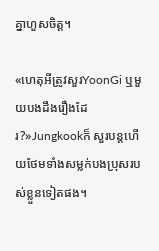គ្នាហួសចិត្ត។

«ហេតុអីត្រូវសួរYoonGi ឬមួយបងដឹងរឿងដែរ?»Jungkookក៏ សួរបន្តហើយថែមទាំងសម្លក់បងប្រុសរបស់ខ្លួនទៀតផង។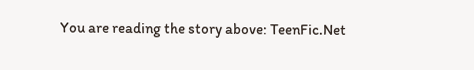You are reading the story above: TeenFic.Net